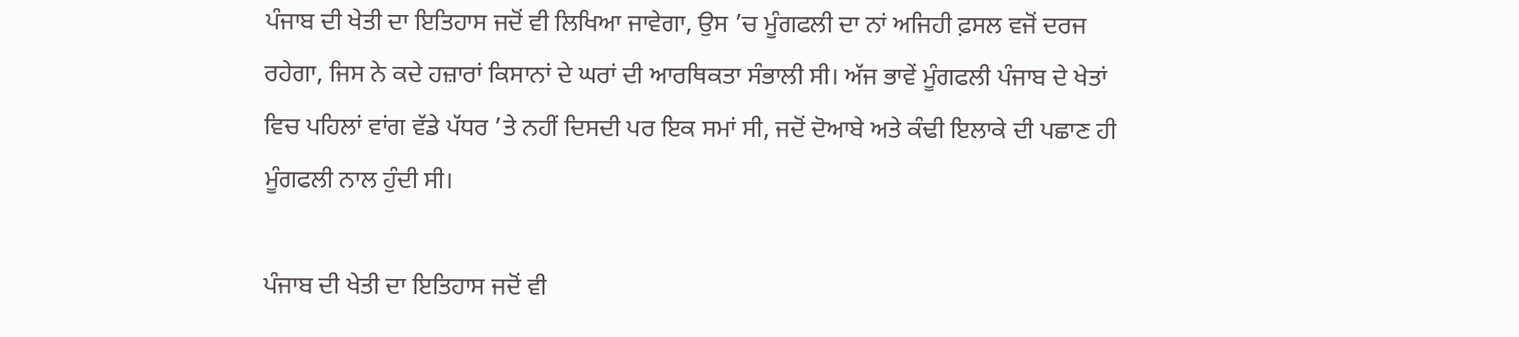ਪੰਜਾਬ ਦੀ ਖੇਤੀ ਦਾ ਇਤਿਹਾਸ ਜਦੋਂ ਵੀ ਲਿਖਿਆ ਜਾਵੇਗਾ, ਉਸ ’ਚ ਮੂੰਗਫਲੀ ਦਾ ਨਾਂ ਅਜਿਹੀ ਫ਼ਸਲ ਵਜੋਂ ਦਰਜ ਰਹੇਗਾ, ਜਿਸ ਨੇ ਕਦੇ ਹਜ਼ਾਰਾਂ ਕਿਸਾਨਾਂ ਦੇ ਘਰਾਂ ਦੀ ਆਰਥਿਕਤਾ ਸੰਭਾਲੀ ਸੀ। ਅੱਜ ਭਾਵੇਂ ਮੂੰਗਫਲੀ ਪੰਜਾਬ ਦੇ ਖੇਤਾਂ ਵਿਚ ਪਹਿਲਾਂ ਵਾਂਗ ਵੱਡੇ ਪੱਧਰ ’ਤੇ ਨਹੀਂ ਦਿਸਦੀ ਪਰ ਇਕ ਸਮਾਂ ਸੀ, ਜਦੋਂ ਦੋਆਬੇ ਅਤੇ ਕੰਢੀ ਇਲਾਕੇ ਦੀ ਪਛਾਣ ਹੀ ਮੂੰਗਫਲੀ ਨਾਲ ਹੁੰਦੀ ਸੀ।

ਪੰਜਾਬ ਦੀ ਖੇਤੀ ਦਾ ਇਤਿਹਾਸ ਜਦੋਂ ਵੀ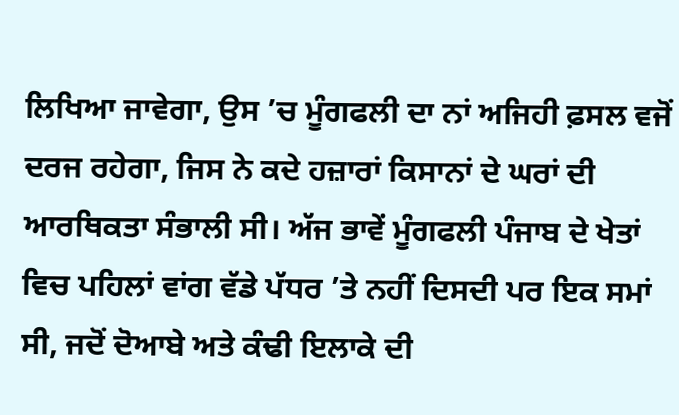ਲਿਖਿਆ ਜਾਵੇਗਾ, ਉਸ ’ਚ ਮੂੰਗਫਲੀ ਦਾ ਨਾਂ ਅਜਿਹੀ ਫ਼ਸਲ ਵਜੋਂ ਦਰਜ ਰਹੇਗਾ, ਜਿਸ ਨੇ ਕਦੇ ਹਜ਼ਾਰਾਂ ਕਿਸਾਨਾਂ ਦੇ ਘਰਾਂ ਦੀ ਆਰਥਿਕਤਾ ਸੰਭਾਲੀ ਸੀ। ਅੱਜ ਭਾਵੇਂ ਮੂੰਗਫਲੀ ਪੰਜਾਬ ਦੇ ਖੇਤਾਂ ਵਿਚ ਪਹਿਲਾਂ ਵਾਂਗ ਵੱਡੇ ਪੱਧਰ ’ਤੇ ਨਹੀਂ ਦਿਸਦੀ ਪਰ ਇਕ ਸਮਾਂ ਸੀ, ਜਦੋਂ ਦੋਆਬੇ ਅਤੇ ਕੰਢੀ ਇਲਾਕੇ ਦੀ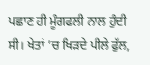ਪਛਾਣ ਹੀ ਮੂੰਗਫਲੀ ਨਾਲ ਹੁੰਦੀ ਸੀ। ਖੇਤਾਂ ’ਚ ਖਿੜਦੇ ਪੀਲੇ ਫੁੱਲ,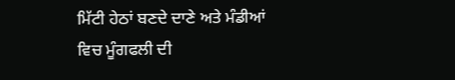ਮਿੱਟੀ ਹੇਠਾਂ ਬਣਦੇ ਦਾਣੇ ਅਤੇ ਮੰਡੀਆਂ ਵਿਚ ਮੂੰਗਫਲੀ ਦੀ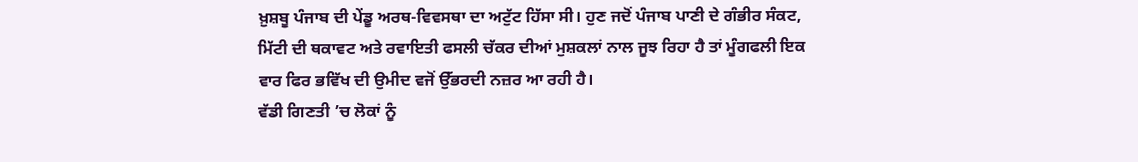ਖ਼ੁਸ਼ਬੂ ਪੰਜਾਬ ਦੀ ਪੇਂਡੂ ਅਰਥ-ਵਿਵਸਥਾ ਦਾ ਅਟੁੱਟ ਹਿੱਸਾ ਸੀ। ਹੁਣ ਜਦੋਂ ਪੰਜਾਬ ਪਾਣੀ ਦੇ ਗੰਭੀਰ ਸੰਕਟ, ਮਿੱਟੀ ਦੀ ਥਕਾਵਟ ਅਤੇ ਰਵਾਇਤੀ ਫਸਲੀ ਚੱਕਰ ਦੀਆਂ ਮੁਸ਼ਕਲਾਂ ਨਾਲ ਜੂਝ ਰਿਹਾ ਹੈ ਤਾਂ ਮੂੰਗਫਲੀ ਇਕ ਵਾਰ ਫਿਰ ਭਵਿੱਖ ਦੀ ਉਮੀਦ ਵਜੋਂ ਉੱਭਰਦੀ ਨਜ਼ਰ ਆ ਰਹੀ ਹੈ।
ਵੱਡੀ ਗਿਣਤੀ ’ਚ ਲੋਕਾਂ ਨੂੰ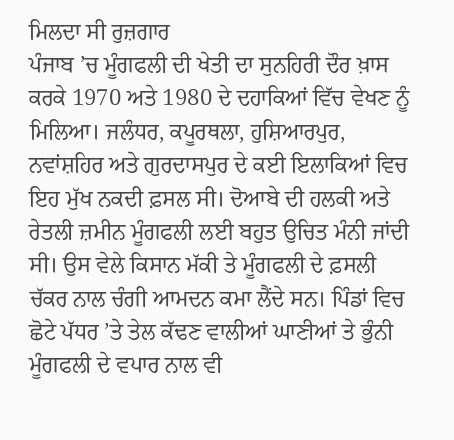ਮਿਲਦਾ ਸੀ ਰੁਜ਼ਗਾਰ
ਪੰਜਾਬ ’ਚ ਮੂੰਗਫਲੀ ਦੀ ਖੇਤੀ ਦਾ ਸੁਨਹਿਰੀ ਦੌਰ ਖ਼ਾਸ ਕਰਕੇ 1970 ਅਤੇ 1980 ਦੇ ਦਹਾਕਿਆਂ ਵਿੱਚ ਵੇਖਣ ਨੂੰ ਮਿਲਿਆ। ਜਲੰਧਰ, ਕਪੂਰਥਲਾ, ਹੁਸ਼ਿਆਰਪੁਰ, ਨਵਾਂਸ਼ਹਿਰ ਅਤੇ ਗੁਰਦਾਸਪੁਰ ਦੇ ਕਈ ਇਲਾਕਿਆਂ ਵਿਚ ਇਹ ਮੁੱਖ ਨਕਦੀ ਫ਼ਸਲ ਸੀ। ਦੋਆਬੇ ਦੀ ਹਲਕੀ ਅਤੇ ਰੇਤਲੀ ਜ਼ਮੀਨ ਮੂੰਗਫਲੀ ਲਈ ਬਹੁਤ ਉਚਿਤ ਮੰਨੀ ਜਾਂਦੀ ਸੀ। ਉਸ ਵੇਲੇ ਕਿਸਾਨ ਮੱਕੀ ਤੇ ਮੂੰਗਫਲੀ ਦੇ ਫ਼ਸਲੀ ਚੱਕਰ ਨਾਲ ਚੰਗੀ ਆਮਦਨ ਕਮਾ ਲੈਂਦੇ ਸਨ। ਪਿੰਡਾਂ ਵਿਚ ਛੋਟੇ ਪੱਧਰ ’ਤੇ ਤੇਲ ਕੱਢਣ ਵਾਲੀਆਂ ਘਾਣੀਆਂ ਤੇ ਭੁੰਨੀ ਮੂੰਗਫਲੀ ਦੇ ਵਪਾਰ ਨਾਲ ਵੀ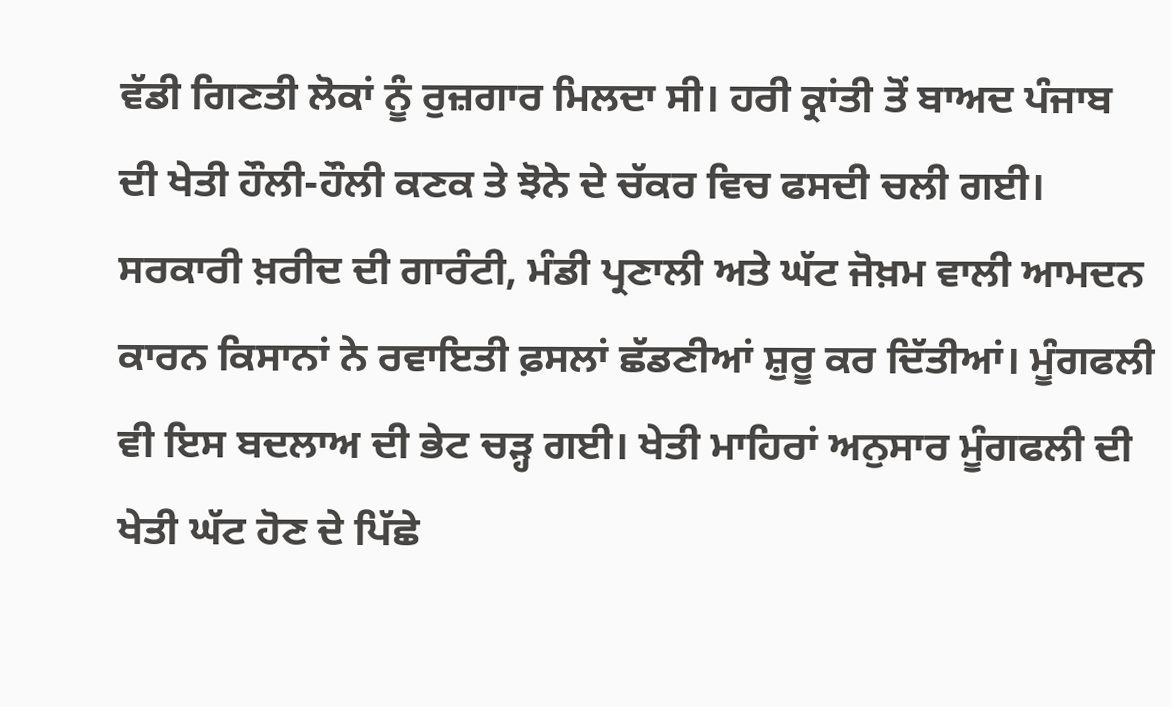ਵੱਡੀ ਗਿਣਤੀ ਲੋਕਾਂ ਨੂੰ ਰੁਜ਼ਗਾਰ ਮਿਲਦਾ ਸੀ। ਹਰੀ ਕ੍ਰਾਂਤੀ ਤੋਂ ਬਾਅਦ ਪੰਜਾਬ ਦੀ ਖੇਤੀ ਹੌਲੀ-ਹੌਲੀ ਕਣਕ ਤੇ ਝੋਨੇ ਦੇ ਚੱਕਰ ਵਿਚ ਫਸਦੀ ਚਲੀ ਗਈ। ਸਰਕਾਰੀ ਖ਼ਰੀਦ ਦੀ ਗਾਰੰਟੀ, ਮੰਡੀ ਪ੍ਰਣਾਲੀ ਅਤੇ ਘੱਟ ਜੋਖ਼ਮ ਵਾਲੀ ਆਮਦਨ ਕਾਰਨ ਕਿਸਾਨਾਂ ਨੇ ਰਵਾਇਤੀ ਫ਼ਸਲਾਂ ਛੱਡਣੀਆਂ ਸ਼ੁਰੂ ਕਰ ਦਿੱਤੀਆਂ। ਮੂੰਗਫਲੀ ਵੀ ਇਸ ਬਦਲਾਅ ਦੀ ਭੇਟ ਚੜ੍ਹ ਗਈ। ਖੇਤੀ ਮਾਹਿਰਾਂ ਅਨੁਸਾਰ ਮੂੰਗਫਲੀ ਦੀ ਖੇਤੀ ਘੱਟ ਹੋਣ ਦੇ ਪਿੱਛੇ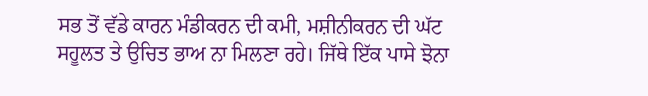ਸਭ ਤੋਂ ਵੱਡੇ ਕਾਰਨ ਮੰਡੀਕਰਨ ਦੀ ਕਮੀ, ਮਸ਼ੀਨੀਕਰਨ ਦੀ ਘੱਟ ਸਹੂਲਤ ਤੇ ਉਚਿਤ ਭਾਅ ਨਾ ਮਿਲਣਾ ਰਹੇ। ਜਿੱਥੇ ਇੱਕ ਪਾਸੇ ਝੋਨਾ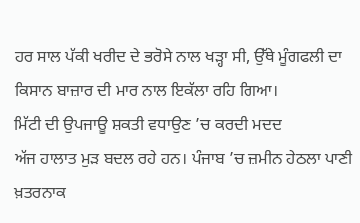ਹਰ ਸਾਲ ਪੱਕੀ ਖਰੀਦ ਦੇ ਭਰੋਸੇ ਨਾਲ ਖੜ੍ਹਾ ਸੀ, ਉੱਥੇ ਮੂੰਗਫਲੀ ਦਾ ਕਿਸਾਨ ਬਾਜ਼ਾਰ ਦੀ ਮਾਰ ਨਾਲ ਇਕੱਲਾ ਰਹਿ ਗਿਆ।
ਮਿੱਟੀ ਦੀ ਉਪਜਾਊ ਸ਼ਕਤੀ ਵਧਾਉਣ ’ਚ ਕਰਦੀ ਮਦਦ
ਅੱਜ ਹਾਲਾਤ ਮੁੜ ਬਦਲ ਰਹੇ ਹਨ। ਪੰਜਾਬ ’ਚ ਜ਼ਮੀਨ ਹੇਠਲਾ ਪਾਣੀ ਖ਼ਤਰਨਾਕ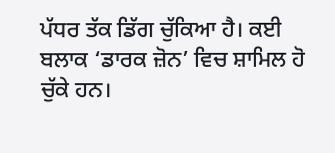ਪੱਧਰ ਤੱਕ ਡਿੱਗ ਚੁੱਕਿਆ ਹੈ। ਕਈ ਬਲਾਕ ‘ਡਾਰਕ ਜ਼ੋਨ’ ਵਿਚ ਸ਼ਾਮਿਲ ਹੋ ਚੁੱਕੇ ਹਨ।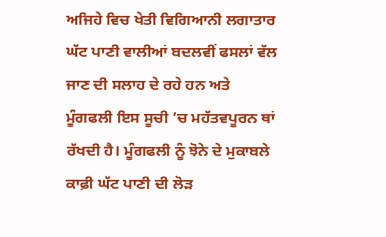ਅਜਿਹੇ ਵਿਚ ਖੇਤੀ ਵਿਗਿਆਨੀ ਲਗਾਤਾਰ ਘੱਟ ਪਾਣੀ ਵਾਲੀਆਂ ਬਦਲਵੀਂ ਫਸਲਾਂ ਵੱਲ ਜਾਣ ਦੀ ਸਲਾਹ ਦੇ ਰਹੇ ਹਨ ਅਤੇ ਮੂੰਗਫਲੀ ਇਸ ਸੂਚੀ ’ਚ ਮਹੱਤਵਪੂਰਨ ਥਾਂ ਰੱਖਦੀ ਹੈ। ਮੂੰਗਫਲੀ ਨੂੰ ਝੋਨੇ ਦੇ ਮੁਕਾਬਲੇ ਕਾਫ਼ੀ ਘੱਟ ਪਾਣੀ ਦੀ ਲੋੜ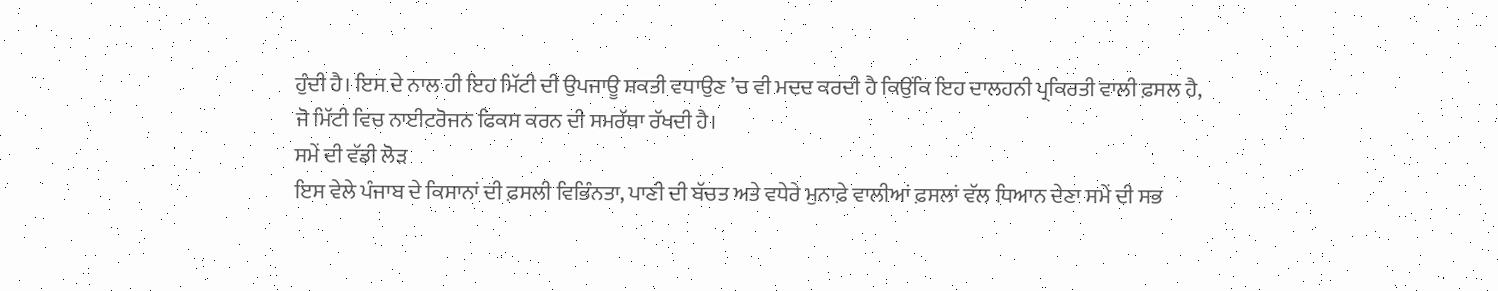ਹੁੰਦੀ ਹੈ। ਇਸ ਦੇ ਨਾਲ ਹੀ ਇਹ ਮਿੱਟੀ ਦੀ ਉਪਜਾਊ ਸ਼ਕਤੀ ਵਧਾਉਣ ’ਚ ਵੀ ਮਦਦ ਕਰਦੀ ਹੈ ਕਿਉਂਕਿ ਇਹ ਦਾਲਹਨੀ ਪ੍ਰਕਿਰਤੀ ਵਾਲੀ ਫ਼ਸਲ ਹੈ, ਜੋ ਮਿੱਟੀ ਵਿਚ ਨਾਈਟਰੋਜਨ ਫਿਕਸ ਕਰਨ ਦੀ ਸਮਰੱਥਾ ਰੱਖਦੀ ਹੈ।
ਸਮੇਂ ਦੀ ਵੱਡੀ ਲੋੜ
ਇਸ ਵੇਲੇ ਪੰਜਾਬ ਦੇ ਕਿਸਾਨਾਂ ਦੀ ਫ਼ਸਲੀ ਵਿਭਿੰਨਤਾ, ਪਾਣੀ ਦੀ ਬੱਚਤ ਅਤੇ ਵਧੇਰੇ ਮੁਨਾਫ਼ੇ ਵਾਲੀਆਂ ਫ਼ਸਲਾਂ ਵੱਲ ਧਿਆਨ ਦੇਣਾ ਸਮੇਂ ਦੀ ਸਭ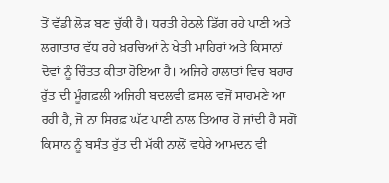ਤੋਂ ਵੱਡੀ ਲੋੜ ਬਣ ਚੁੱਕੀ ਹੈ। ਧਰਤੀ ਹੇਠਲੇ ਡਿੱਗ ਰਹੇ ਪਾਣੀ ਅਤੇ ਲਗਾਤਾਰ ਵੱਧ ਰਹੇ ਖ਼ਰਚਿਆਂ ਨੇ ਖੇਤੀ ਮਾਹਿਰਾਂ ਅਤੇ ਕਿਸਾਨਾਂ ਦੋਵਾਂ ਨੂੰ ਚਿੰਤਤ ਕੀਤਾ ਹੋਇਆ ਹੈ। ਅਜਿਹੇ ਹਾਲਾਤਾਂ ਵਿਚ ਬਹਾਰ ਰੁੱਤ ਦੀ ਮੂੰਗਫ਼ਲੀ ਅਜਿਹੀ ਬਦਲਵੀ ਫ਼ਸਲ ਵਜੋਂ ਸਾਹਮਣੇ ਆ ਰਹੀ ਹੈ, ਜੋ ਨਾ ਸਿਰਫ਼ ਘੱਟ ਪਾਣੀ ਨਾਲ ਤਿਆਰ ਹੋ ਜਾਂਦੀ ਹੈ ਸਗੋਂ ਕਿਸਾਨ ਨੂੰ ਬਸੰਤ ਰੁੱਤ ਦੀ ਮੱਕੀ ਨਾਲੋਂ ਵਧੇਰੇ ਆਮਦਨ ਵੀ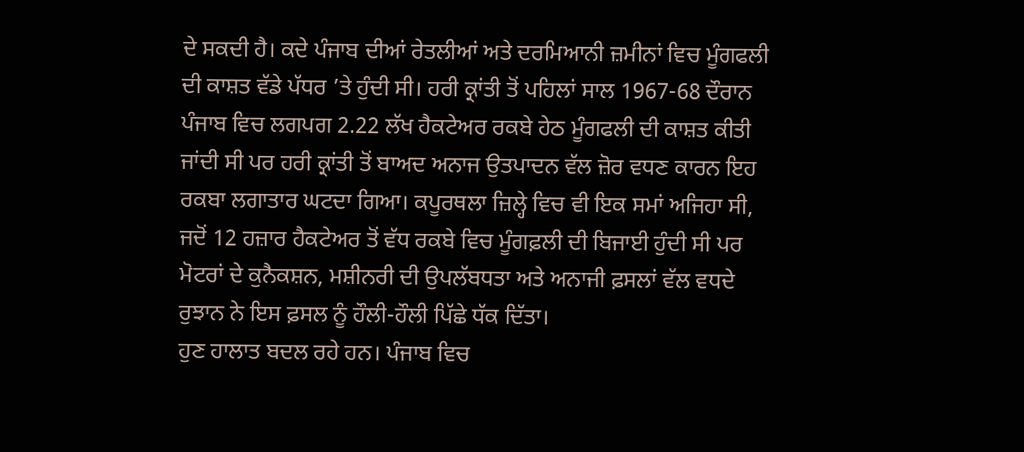ਦੇ ਸਕਦੀ ਹੈ। ਕਦੇ ਪੰਜਾਬ ਦੀਆਂ ਰੇਤਲੀਆਂ ਅਤੇ ਦਰਮਿਆਨੀ ਜ਼ਮੀਨਾਂ ਵਿਚ ਮੂੰਗਫਲੀ ਦੀ ਕਾਸ਼ਤ ਵੱਡੇ ਪੱਧਰ ’ਤੇ ਹੁੰਦੀ ਸੀ। ਹਰੀ ਕ੍ਰਾਂਤੀ ਤੋਂ ਪਹਿਲਾਂ ਸਾਲ 1967-68 ਦੌਰਾਨ ਪੰਜਾਬ ਵਿਚ ਲਗਪਗ 2.22 ਲੱਖ ਹੈਕਟੇਅਰ ਰਕਬੇ ਹੇਠ ਮੂੰਗਫਲੀ ਦੀ ਕਾਸ਼ਤ ਕੀਤੀ ਜਾਂਦੀ ਸੀ ਪਰ ਹਰੀ ਕ੍ਰਾਂਤੀ ਤੋਂ ਬਾਅਦ ਅਨਾਜ ਉਤਪਾਦਨ ਵੱਲ ਜ਼ੋਰ ਵਧਣ ਕਾਰਨ ਇਹ ਰਕਬਾ ਲਗਾਤਾਰ ਘਟਦਾ ਗਿਆ। ਕਪੂਰਥਲਾ ਜ਼ਿਲ੍ਹੇ ਵਿਚ ਵੀ ਇਕ ਸਮਾਂ ਅਜਿਹਾ ਸੀ, ਜਦੋਂ 12 ਹਜ਼ਾਰ ਹੈਕਟੇਅਰ ਤੋਂ ਵੱਧ ਰਕਬੇ ਵਿਚ ਮੂੰਗਫ਼ਲੀ ਦੀ ਬਿਜਾਈ ਹੁੰਦੀ ਸੀ ਪਰ ਮੋਟਰਾਂ ਦੇ ਕੁਨੈਕਸ਼ਨ, ਮਸ਼ੀਨਰੀ ਦੀ ਉਪਲੱਬਧਤਾ ਅਤੇ ਅਨਾਜੀ ਫ਼ਸਲਾਂ ਵੱਲ ਵਧਦੇ ਰੁਝਾਨ ਨੇ ਇਸ ਫ਼ਸਲ ਨੂੰ ਹੌਲੀ-ਹੌਲੀ ਪਿੱਛੇ ਧੱਕ ਦਿੱਤਾ।
ਹੁਣ ਹਾਲਾਤ ਬਦਲ ਰਹੇ ਹਨ। ਪੰਜਾਬ ਵਿਚ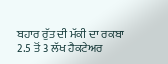ਬਹਾਰ ਰੁੱਤ ਦੀ ਮੱਕੀ ਦਾ ਰਕਬਾ 2.5 ਤੋਂ 3 ਲੱਖ ਹੈਕਟੇਅਰ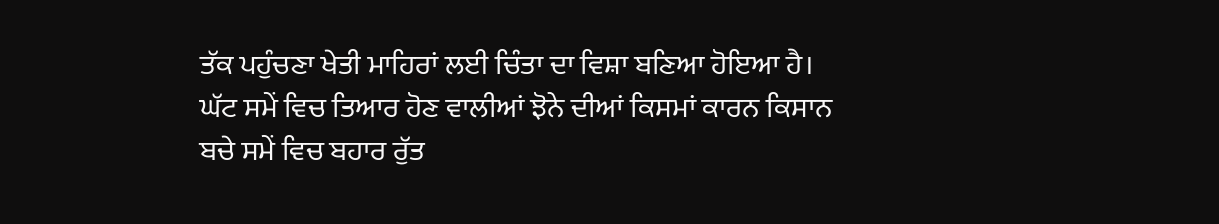ਤੱਕ ਪਹੁੰਚਣਾ ਖੇਤੀ ਮਾਹਿਰਾਂ ਲਈ ਚਿੰਤਾ ਦਾ ਵਿਸ਼ਾ ਬਣਿਆ ਹੋਇਆ ਹੈ। ਘੱਟ ਸਮੇਂ ਵਿਚ ਤਿਆਰ ਹੋਣ ਵਾਲੀਆਂ ਝੋਨੇ ਦੀਆਂ ਕਿਸਮਾਂ ਕਾਰਨ ਕਿਸਾਨ ਬਚੇ ਸਮੇਂ ਵਿਚ ਬਹਾਰ ਰੁੱਤ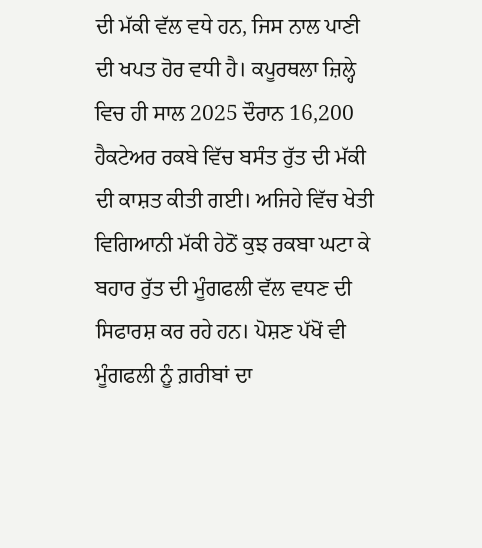ਦੀ ਮੱਕੀ ਵੱਲ ਵਧੇ ਹਨ, ਜਿਸ ਨਾਲ ਪਾਣੀ ਦੀ ਖਪਤ ਹੋਰ ਵਧੀ ਹੈ। ਕਪੂਰਥਲਾ ਜ਼ਿਲ੍ਹੇ ਵਿਚ ਹੀ ਸਾਲ 2025 ਦੌਰਾਨ 16,200 ਹੈਕਟੇਅਰ ਰਕਬੇ ਵਿੱਚ ਬਸੰਤ ਰੁੱਤ ਦੀ ਮੱਕੀ ਦੀ ਕਾਸ਼ਤ ਕੀਤੀ ਗਈ। ਅਜਿਹੇ ਵਿੱਚ ਖੇਤੀ ਵਿਗਿਆਨੀ ਮੱਕੀ ਹੇਠੋਂ ਕੁਝ ਰਕਬਾ ਘਟਾ ਕੇ ਬਹਾਰ ਰੁੱਤ ਦੀ ਮੂੰਗਫਲੀ ਵੱਲ ਵਧਣ ਦੀ ਸਿਫਾਰਸ਼ ਕਰ ਰਹੇ ਹਨ। ਪੋਸ਼ਣ ਪੱਖੋਂ ਵੀ ਮੂੰਗਫਲੀ ਨੂੰ ਗ਼ਰੀਬਾਂ ਦਾ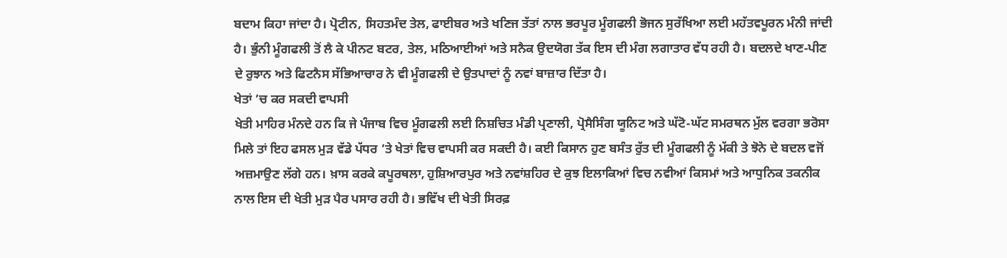ਬਦਾਮ ਕਿਹਾ ਜਾਂਦਾ ਹੈ। ਪ੍ਰੋਟੀਨ, ਸਿਹਤਮੰਦ ਤੇਲ, ਫਾਈਬਰ ਅਤੇ ਖਣਿਜ ਤੱਤਾਂ ਨਾਲ ਭਰਪੂਰ ਮੂੰਗਫਲੀ ਭੋਜਨ ਸੁਰੱਖਿਆ ਲਈ ਮਹੱਤਵਪੂਰਨ ਮੰਨੀ ਜਾਂਦੀ ਹੈ। ਭੁੰਨੀ ਮੂੰਗਫਲੀ ਤੋਂ ਲੈ ਕੇ ਪੀਨਟ ਬਟਰ, ਤੇਲ, ਮਠਿਆਈਆਂ ਅਤੇ ਸਨੈਕ ਉਦਯੋਗ ਤੱਕ ਇਸ ਦੀ ਮੰਗ ਲਗਾਤਾਰ ਵੱਧ ਰਹੀ ਹੈ। ਬਦਲਦੇ ਖਾਣ-ਪੀਣ ਦੇ ਰੁਝਾਨ ਅਤੇ ਫਿਟਨੈਸ ਸੱਭਿਆਚਾਰ ਨੇ ਵੀ ਮੂੰਗਫਲੀ ਦੇ ਉਤਪਾਦਾਂ ਨੂੰ ਨਵਾਂ ਬਾਜ਼ਾਰ ਦਿੱਤਾ ਹੈ।
ਖੇਤਾਂ ’ਚ ਕਰ ਸਕਦੀ ਵਾਪਸੀ
ਖੇਤੀ ਮਾਹਿਰ ਮੰਨਦੇ ਹਨ ਕਿ ਜੇ ਪੰਜਾਬ ਵਿਚ ਮੂੰਗਫਲੀ ਲਈ ਨਿਸ਼ਚਿਤ ਮੰਡੀ ਪ੍ਰਣਾਲੀ, ਪ੍ਰੋਸੈਸਿੰਗ ਯੂਨਿਟ ਅਤੇ ਘੱਟੋ-ਘੱਟ ਸਮਰਥਨ ਮੁੱਲ ਵਰਗਾ ਭਰੋਸਾ ਮਿਲੇ ਤਾਂ ਇਹ ਫਸਲ ਮੁੜ ਵੱਡੇ ਪੱਧਰ ’ਤੇ ਖੇਤਾਂ ਵਿਚ ਵਾਪਸੀ ਕਰ ਸਕਦੀ ਹੈ। ਕਈ ਕਿਸਾਨ ਹੁਣ ਬਸੰਤ ਰੁੱਤ ਦੀ ਮੂੰਗਫਲੀ ਨੂੰ ਮੱਕੀ ਤੇ ਝੋਨੇ ਦੇ ਬਦਲ ਵਜੋਂ ਅਜ਼ਮਾਉਣ ਲੱਗੇ ਹਨ। ਖ਼ਾਸ ਕਰਕੇ ਕਪੂਰਥਲਾ, ਹੁਸ਼ਿਆਰਪੁਰ ਅਤੇ ਨਵਾਂਸ਼ਹਿਰ ਦੇ ਕੁਝ ਇਲਾਕਿਆਂ ਵਿਚ ਨਵੀਆਂ ਕਿਸਮਾਂ ਅਤੇ ਆਧੁਨਿਕ ਤਕਨੀਕ ਨਾਲ ਇਸ ਦੀ ਖੇਤੀ ਮੁੜ ਪੈਰ ਪਸਾਰ ਰਹੀ ਹੈ। ਭਵਿੱਖ ਦੀ ਖੇਤੀ ਸਿਰਫ਼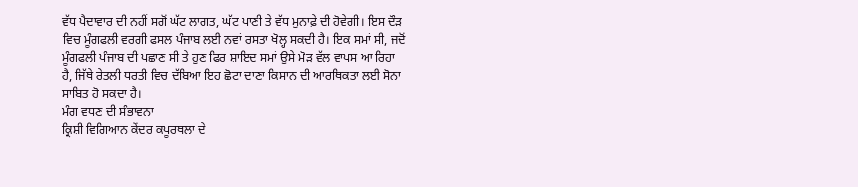ਵੱਧ ਪੈਦਾਵਾਰ ਦੀ ਨਹੀਂ ਸਗੋਂ ਘੱਟ ਲਾਗਤ, ਘੱਟ ਪਾਣੀ ਤੇ ਵੱਧ ਮੁਨਾਫ਼ੇ ਦੀ ਹੋਵੇਗੀ। ਇਸ ਦੌੜ ਵਿਚ ਮੂੰਗਫਲੀ ਵਰਗੀ ਫਸਲ ਪੰਜਾਬ ਲਈ ਨਵਾਂ ਰਸਤਾ ਖੋਲ੍ਹ ਸਕਦੀ ਹੈ। ਇਕ ਸਮਾਂ ਸੀ, ਜਦੋਂ ਮੂੰਗਫਲੀ ਪੰਜਾਬ ਦੀ ਪਛਾਣ ਸੀ ਤੇ ਹੁਣ ਫਿਰ ਸ਼ਾਇਦ ਸਮਾਂ ਉਸੇ ਮੋੜ ਵੱਲ ਵਾਪਸ ਆ ਰਿਹਾ ਹੈ, ਜਿੱਥੇ ਰੇਤਲੀ ਧਰਤੀ ਵਿਚ ਦੱਬਿਆ ਇਹ ਛੋਟਾ ਦਾਣਾ ਕਿਸਾਨ ਦੀ ਆਰਥਿਕਤਾ ਲਈ ਸੋਨਾ ਸਾਬਿਤ ਹੋ ਸਕਦਾ ਹੈ।
ਮੰਗ ਵਧਣ ਦੀ ਸੰਭਾਵਨਾ
ਕ੍ਰਿਸ਼ੀ ਵਿਗਿਆਨ ਕੇਂਦਰ ਕਪੂਰਥਲਾ ਦੇ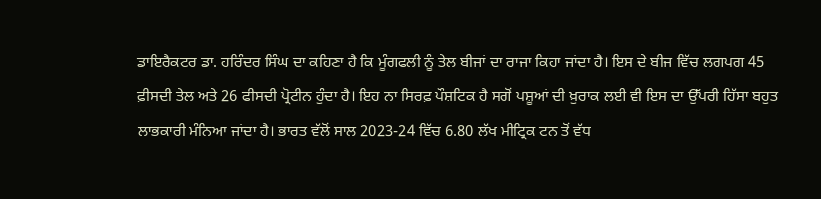ਡਾਇਰੈਕਟਰ ਡਾ. ਹਰਿੰਦਰ ਸਿੰਘ ਦਾ ਕਹਿਣਾ ਹੈ ਕਿ ਮੂੰਗਫਲੀ ਨੂੰ ਤੇਲ ਬੀਜਾਂ ਦਾ ਰਾਜਾ ਕਿਹਾ ਜਾਂਦਾ ਹੈ। ਇਸ ਦੇ ਬੀਜ ਵਿੱਚ ਲਗਪਗ 45 ਫ਼ੀਸਦੀ ਤੇਲ ਅਤੇ 26 ਫੀਸਦੀ ਪ੍ਰੋਟੀਨ ਹੁੰਦਾ ਹੈ। ਇਹ ਨਾ ਸਿਰਫ਼ ਪੌਸ਼ਟਿਕ ਹੈ ਸਗੋਂ ਪਸ਼ੂਆਂ ਦੀ ਖ਼ੁਰਾਕ ਲਈ ਵੀ ਇਸ ਦਾ ਉੱਪਰੀ ਹਿੱਸਾ ਬਹੁਤ ਲਾਭਕਾਰੀ ਮੰਨਿਆ ਜਾਂਦਾ ਹੈ। ਭਾਰਤ ਵੱਲੋਂ ਸਾਲ 2023-24 ਵਿੱਚ 6.80 ਲੱਖ ਮੀਟ੍ਰਿਕ ਟਨ ਤੋਂ ਵੱਧ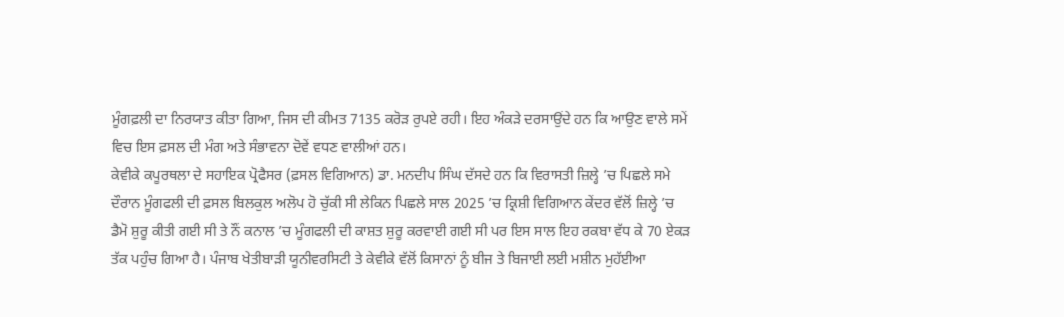ਮੂੰਗਫ਼ਲੀ ਦਾ ਨਿਰਯਾਤ ਕੀਤਾ ਗਿਆ, ਜਿਸ ਦੀ ਕੀਮਤ 7135 ਕਰੋੜ ਰੁਪਏ ਰਹੀ। ਇਹ ਅੰਕੜੇ ਦਰਸਾਉਂਦੇ ਹਨ ਕਿ ਆਉਣ ਵਾਲੇ ਸਮੇਂ ਵਿਚ ਇਸ ਫ਼ਸਲ ਦੀ ਮੰਗ ਅਤੇ ਸੰਭਾਵਨਾ ਦੋਵੇਂ ਵਧਣ ਵਾਲੀਆਂ ਹਨ।
ਕੇਵੀਕੇ ਕਪੂਰਥਲਾ ਦੇ ਸਹਾਇਕ ਪ੍ਰੋਫੈਸਰ (ਫ਼ਸਲ ਵਿਗਿਆਨ) ਡਾ. ਮਨਦੀਪ ਸਿੰਘ ਦੱਸਦੇ ਹਨ ਕਿ ਵਿਰਾਸਤੀ ਜ਼ਿਲ੍ਹੇ ’ਚ ਪਿਛਲੇ ਸਮੇ ਦੌਰਾਨ ਮੂੰਗਫਲੀ ਦੀ ਫ਼ਸਲ ਬਿਲਕੁਲ ਅਲੋਪ ਹੋ ਚੁੱਕੀ ਸੀ ਲੇਕਿਨ ਪਿਛਲੇ ਸਾਲ 2025 ’ਚ ਕ੍ਰਿਸ਼ੀ ਵਿਗਿਆਨ ਕੇਂਦਰ ਵੱਲੋਂ ਜ਼ਿਲ੍ਹੇ ’ਚ ਡੈਮੋ ਸ਼ੁਰੂ ਕੀਤੀ ਗਈ ਸੀ ਤੇ ਨੌਂ ਕਨਾਲ ’ਚ ਮੂੰਗਫਲੀ ਦੀ ਕਾਸ਼ਤ ਸ਼ੁਰੂ ਕਰਵਾਈ ਗਈ ਸੀ ਪਰ ਇਸ ਸਾਲ ਇਹ ਰਕਬਾ ਵੱਧ ਕੇ 70 ਏਕੜ ਤੱਕ ਪਹੁੰਚ ਗਿਆ ਹੈ। ਪੰਜਾਬ ਖੇਤੀਬਾੜੀ ਯੂਨੀਵਰਸਿਟੀ ਤੇ ਕੇਵੀਕੇ ਵੱਲੋਂ ਕਿਸਾਨਾਂ ਨੂੰ ਬੀਜ ਤੇ ਬਿਜਾਈ ਲਈ ਮਸ਼ੀਨ ਮੁਹੱਈਆ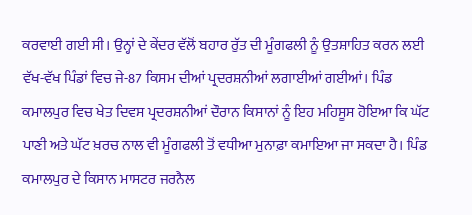ਕਰਵਾਈ ਗਈ ਸੀ। ਉਨ੍ਹਾਂ ਦੇ ਕੇਂਦਰ ਵੱਲੋਂ ਬਹਾਰ ਰੁੱਤ ਦੀ ਮੂੰਗਫਲੀ ਨੂੰ ਉਤਸ਼ਾਹਿਤ ਕਰਨ ਲਈ ਵੱਖ-ਵੱਖ ਪਿੰਡਾਂ ਵਿਚ ਜੇ-87 ਕਿਸਮ ਦੀਆਂ ਪ੍ਰਦਰਸ਼ਨੀਆਂ ਲਗਾਈਆਂ ਗਈਆਂ। ਪਿੰਡ ਕਮਾਲਪੁਰ ਵਿਚ ਖੇਤ ਦਿਵਸ ਪ੍ਰਦਰਸ਼ਨੀਆਂ ਦੌਰਾਨ ਕਿਸਾਨਾਂ ਨੂੰ ਇਹ ਮਹਿਸੂਸ ਹੋਇਆ ਕਿ ਘੱਟ ਪਾਣੀ ਅਤੇ ਘੱਟ ਖ਼ਰਚ ਨਾਲ ਵੀ ਮੂੰਗਫਲੀ ਤੋਂ ਵਧੀਆ ਮੁਨਾਫ਼ਾ ਕਮਾਇਆ ਜਾ ਸਕਦਾ ਹੈ। ਪਿੰਡ ਕਮਾਲਪੁਰ ਦੇ ਕਿਸਾਨ ਮਾਸਟਰ ਜਰਨੈਲ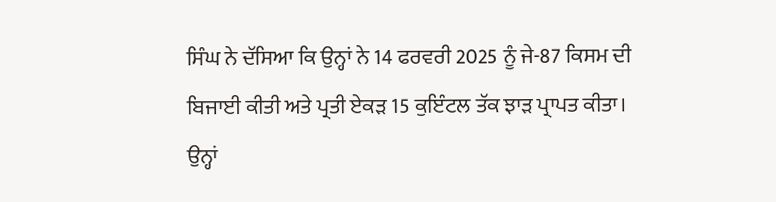ਸਿੰਘ ਨੇ ਦੱਸਿਆ ਕਿ ਉਨ੍ਹਾਂ ਨੇ 14 ਫਰਵਰੀ 2025 ਨੂੰ ਜੇ-87 ਕਿਸਮ ਦੀ ਬਿਜਾਈ ਕੀਤੀ ਅਤੇ ਪ੍ਰਤੀ ਏਕੜ 15 ਕੁਇੰਟਲ ਤੱਕ ਝਾੜ ਪ੍ਰਾਪਤ ਕੀਤਾ। ਉਨ੍ਹਾਂ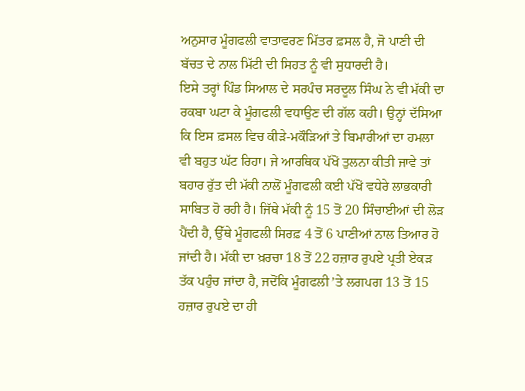ਅਨੁਸਾਰ ਮੂੰਗਫਲੀ ਵਾਤਾਵਰਣ ਮਿੱਤਰ ਫ਼ਸਲ ਹੈ, ਜੋ ਪਾਣੀ ਦੀ ਬੱਚਤ ਦੇ ਨਾਲ ਮਿੱਟੀ ਦੀ ਸਿਹਤ ਨੂੰ ਵੀ ਸੁਧਾਰਦੀ ਹੈ।
ਇਸੇ ਤਰ੍ਹਾਂ ਪਿੰਡ ਸਿਆਲ ਦੇ ਸਰਪੰਚ ਸਰਦੂਲ ਸਿੰਘ ਨੇ ਵੀ ਮੱਕੀ ਦਾ ਰਕਬਾ ਘਟਾ ਕੇ ਮੂੰਗਫਲੀ ਵਧਾਉਣ ਦੀ ਗੱਲ ਕਹੀ। ਉਨ੍ਹਾਂ ਦੱਸਿਆ ਕਿ ਇਸ ਫ਼ਸਲ ਵਿਚ ਕੀੜੇ-ਮਕੌੜਿਆਂ ਤੇ ਬਿਮਾਰੀਆਂ ਦਾ ਹਮਲਾ ਵੀ ਬਹੁਤ ਘੱਟ ਰਿਹਾ। ਜੇ ਆਰਥਿਕ ਪੱਖੋਂ ਤੁਲਨਾ ਕੀਤੀ ਜਾਵੇ ਤਾਂ ਬਹਾਰ ਰੁੱਤ ਦੀ ਮੱਕੀ ਨਾਲੋਂ ਮੂੰਗਫਲੀ ਕਈ ਪੱਖੋਂ ਵਧੇਰੇ ਲਾਭਕਾਰੀ ਸਾਬਿਤ ਹੋ ਰਹੀ ਹੈ। ਜਿੱਥੇ ਮੱਕੀ ਨੂੰ 15 ਤੋਂ 20 ਸਿੰਚਾਈਆਂ ਦੀ ਲੋੜ ਪੈਂਦੀ ਹੈ, ਉੱਥੇ ਮੂੰਗਫਲੀ ਸਿਰਫ਼ 4 ਤੋਂ 6 ਪਾਣੀਆਂ ਨਾਲ ਤਿਆਰ ਹੋ ਜਾਂਦੀ ਹੈ। ਮੱਕੀ ਦਾ ਖ਼ਰਚਾ 18 ਤੋਂ 22 ਹਜ਼ਾਰ ਰੁਪਏ ਪ੍ਰਤੀ ਏਕੜ ਤੱਕ ਪਹੁੰਚ ਜਾਂਦਾ ਹੈ, ਜਦੋਂਕਿ ਮੂੰਗਫਲੀ ’ਤੇ ਲਗਪਗ 13 ਤੋਂ 15 ਹਜ਼ਾਰ ਰੁਪਏ ਦਾ ਹੀ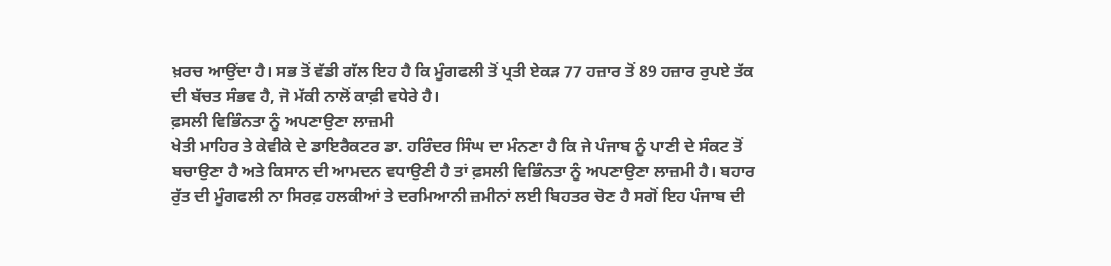ਖ਼ਰਚ ਆਉਂਦਾ ਹੈ। ਸਭ ਤੋਂ ਵੱਡੀ ਗੱਲ ਇਹ ਹੈ ਕਿ ਮੂੰਗਫਲੀ ਤੋਂ ਪ੍ਰਤੀ ਏਕੜ 77 ਹਜ਼ਾਰ ਤੋਂ 89 ਹਜ਼ਾਰ ਰੁਪਏ ਤੱਕ ਦੀ ਬੱਚਤ ਸੰਭਵ ਹੈ, ਜੋ ਮੱਕੀ ਨਾਲੋਂ ਕਾਫ਼ੀ ਵਧੇਰੇ ਹੈ।
ਫ਼ਸਲੀ ਵਿਭਿੰਨਤਾ ਨੂੰ ਅਪਣਾਉਣਾ ਲਾਜ਼ਮੀ
ਖੇਤੀ ਮਾਹਿਰ ਤੇ ਕੇਵੀਕੇ ਦੇ ਡਾਇਰੈਕਟਰ ਡਾ. ਹਰਿੰਦਰ ਸਿੰਘ ਦਾ ਮੰਨਣਾ ਹੈ ਕਿ ਜੇ ਪੰਜਾਬ ਨੂੰ ਪਾਣੀ ਦੇ ਸੰਕਟ ਤੋਂ ਬਚਾਉਣਾ ਹੈ ਅਤੇ ਕਿਸਾਨ ਦੀ ਆਮਦਨ ਵਧਾਉਣੀ ਹੈ ਤਾਂ ਫ਼ਸਲੀ ਵਿਭਿੰਨਤਾ ਨੂੰ ਅਪਣਾਉਣਾ ਲਾਜ਼ਮੀ ਹੈ। ਬਹਾਰ ਰੁੱਤ ਦੀ ਮੂੰਗਫਲੀ ਨਾ ਸਿਰਫ਼ ਹਲਕੀਆਂ ਤੇ ਦਰਮਿਆਨੀ ਜ਼ਮੀਨਾਂ ਲਈ ਬਿਹਤਰ ਚੋਣ ਹੈ ਸਗੋਂ ਇਹ ਪੰਜਾਬ ਦੀ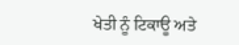ਖੇਤੀ ਨੂੰ ਟਿਕਾਊ ਅਤੇ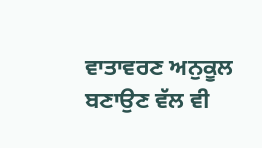ਵਾਤਾਵਰਣ ਅਨੁਕੂਲ ਬਣਾਉਣ ਵੱਲ ਵੀ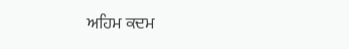ਅਹਿਮ ਕਦਮ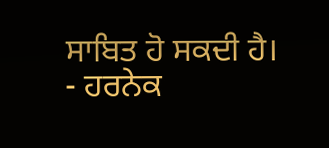ਸਾਬਿਤ ਹੋ ਸਕਦੀ ਹੈ।
- ਹਰਨੇਕ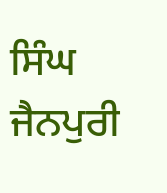ਸਿੰਘ ਜੈਨਪੁਰੀ